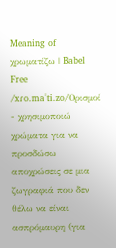Meaning of χρωματίζω | Babel Free
/xɾo.maˈti.zo/Ορισμοί
- χρησιμοποιώ χρώματα για να προσδώσω αποχρώσεις σε μια ζωγραφιά που δεν θέλω να είναι ασπρόμαυρη (για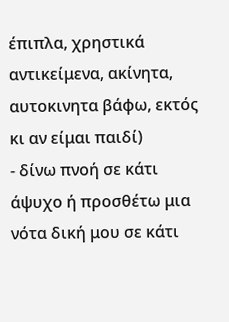έπιπλα, χρηστικά αντικείμενα, ακίνητα, αυτοκινητα βάφω, εκτός κι αν είμαι παιδί)
- δίνω πνοή σε κάτι άψυχο ή προσθέτω μια νότα δική μου σε κάτι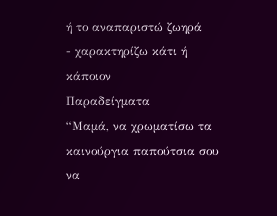ή το αναπαριστώ ζωηρά
- χαρακτηρίζω κάτι ή κάποιον
Παραδείγματα
“Μαμά, να χρωματίσω τα καινούργια παπούτσια σου να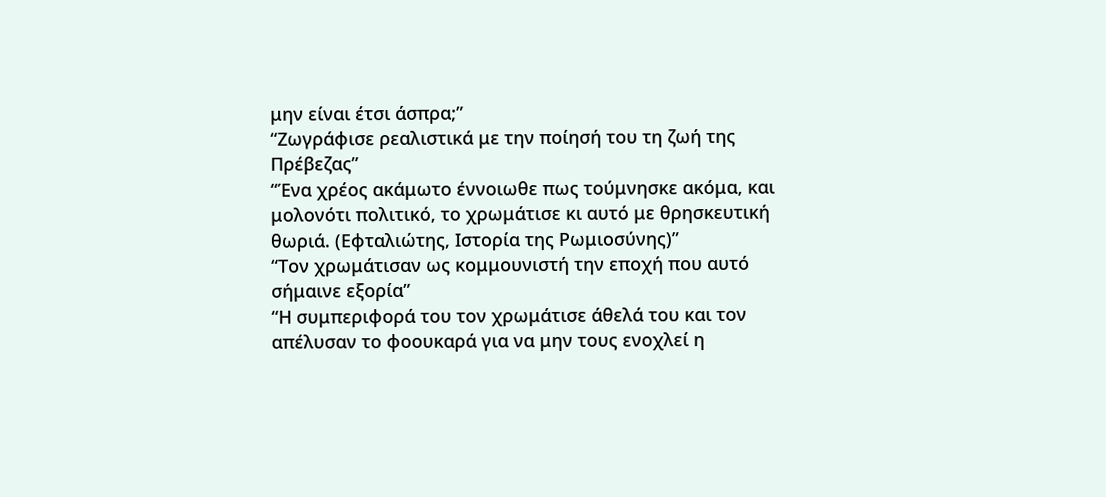μην είναι έτσι άσπρα;”
“Ζωγράφισε ρεαλιστικά με την ποίησή του τη ζωή της Πρέβεζας”
“Ένα χρέος ακάμωτο έννοιωθε πως τούμνησκε ακόμα, και μολονότι πολιτικό, το χρωμάτισε κι αυτό με θρησκευτική θωριά. (Εφταλιώτης, Ιστορία της Ρωμιοσύνης)”
“Τον χρωμάτισαν ως κομμουνιστή την εποχή που αυτό σήμαινε εξορία”
“Η συμπεριφορά του τον χρωμάτισε άθελά του και τον απέλυσαν το φοουκαρά για να μην τους ενοχλεί η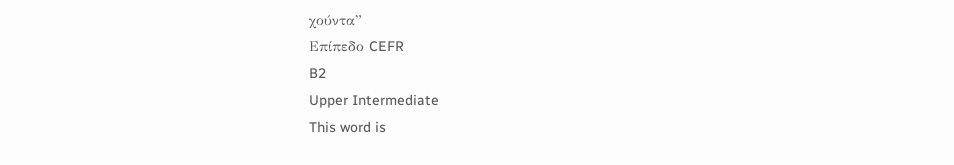χούντα”
Επίπεδο CEFR
B2
Upper Intermediate
This word is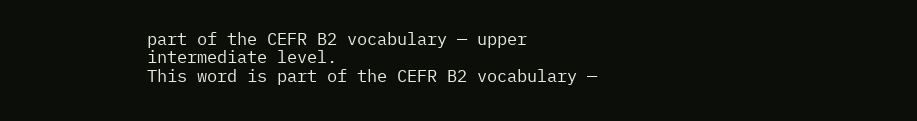part of the CEFR B2 vocabulary — upper intermediate level.
This word is part of the CEFR B2 vocabulary —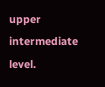upper intermediate level.